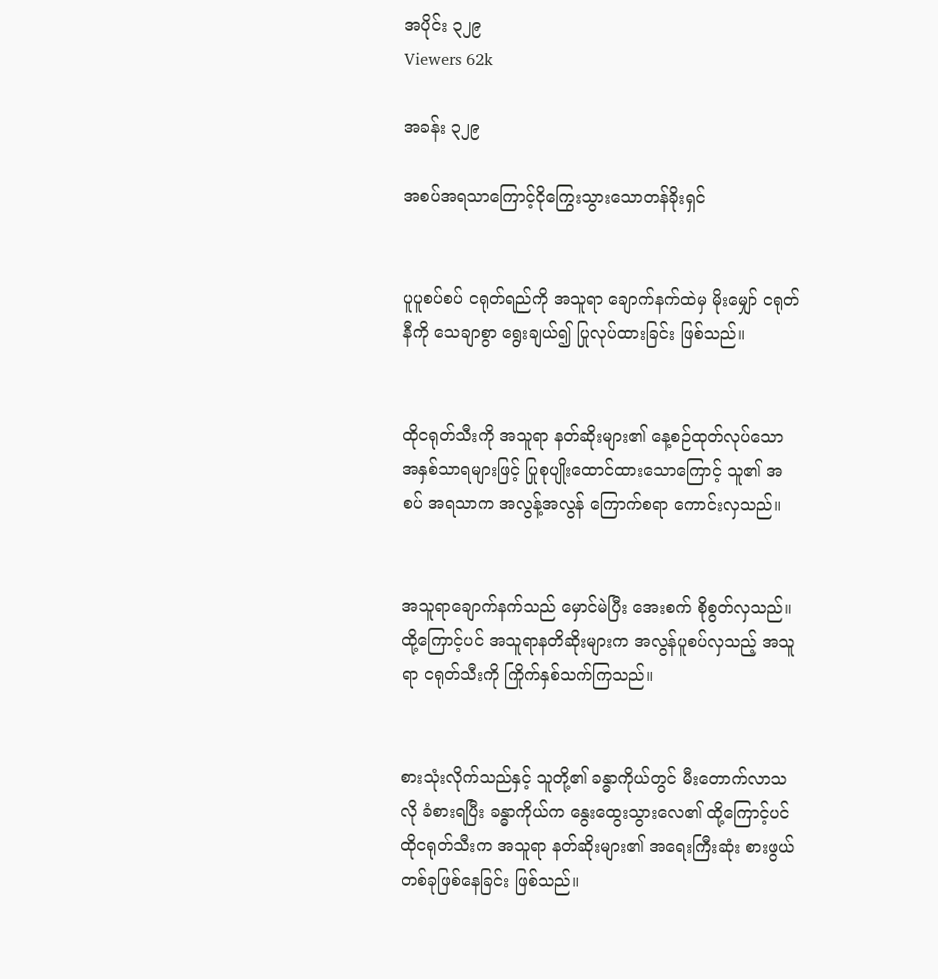အပိုင်း ၃၂၉
Viewers 62k

အခန်း ၃၂၉

အစပ်အရသာကြောင့်ငိုကြွေးသွားသောတန်ခိုးရှင်


ပူပူစပ်စပ် ငရုတ်ရည်ကို အသူရာ ချောက်နက်ထဲမှ မိုးမျှော် ငရုတ်နီကို သေချာစွာ ရွေးချယ်၍ ပြုလုပ်ထားခြင်း ဖြစ်သည်။


ထိုငရုတ်သီးကို အသူရာ နတ်ဆိုးများ၏ နေ့စဉ်ထုတ်လုပ်သော အနှစ်သာရများဖြင့် ပြုစုပျိုးထောင်ထားသောကြောင့် သူ၏ အစပ် အရသာက အလွန့်အလွန် ကြောက်စရာ ကောင်းလှသည်။


အသူရာချောက်နက်သည် မှောင်မဲပြီး အေးစက် စိုစွတ်လှသည်။ထို့ကြောင့်ပင် အသူရာနတိဆိုးများက အလွန်ပူစပ်လှသည့် အသူရာ ငရုတ်သီးကို ကြိုက်နှစ်သက်ကြသည်။


စားသုံးလိုက်သည်နှင့် သူတို့၏ ခန္ဓာကိုယ်တွင် မီးတောက်လာသလို ခံစားရပြီး ခန္ဓာကိုယ်က နွေးထွေးသွားလေ၏ ထို့ကြောင့်ပင် ထိုငရုတ်သီးက အသူရာ နတ်ဆိုးများ၏ အရေးကြီးဆုံး စားဖွယ် တစ်ခုဖြစ်နေခြင်း ဖြစ်သည်။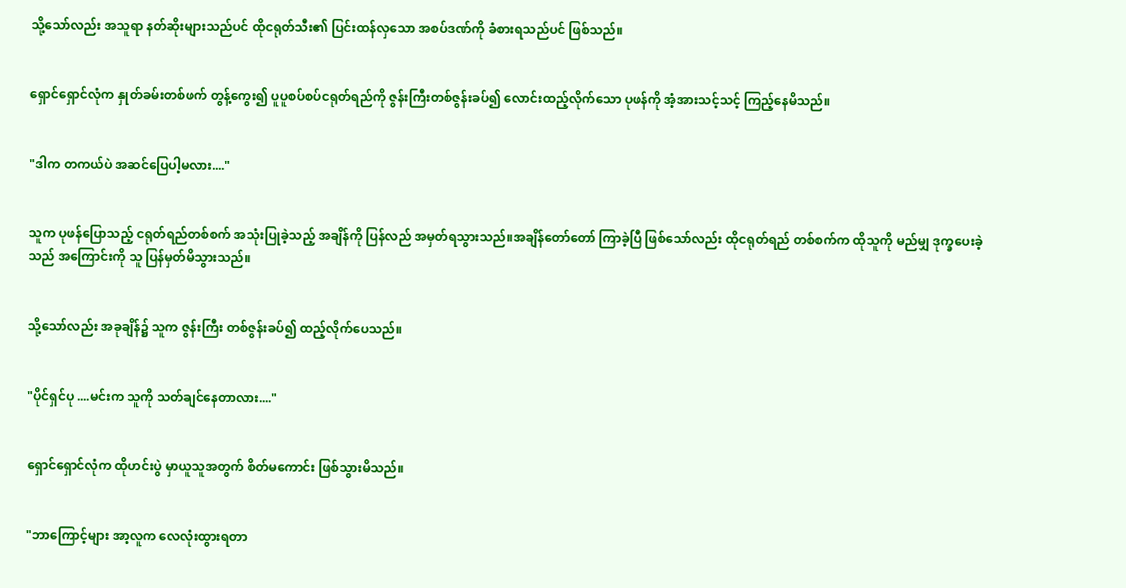သို့သော်လည်း အသူရာ နတ်ဆိုးများသည်ပင် ထိုငရုတ်သီး၏ ပြင်းထန်လှသော အစပ်ဒဏ်ကို ခံစားရသည်ပင် ဖြစ်သည်။


ရှောင်ရှောင်လုံက နှုတ်ခမ်းတစ်ဖက် တွန့်ကွေး၍ ပူပူစပ်စပ်ငရုတ်ရည်ကို ဇွန်းကြီးတစ်ဇွန်းခပ်၍ လောင်းထည့်လိုက်သော ပုဖန်ကို အံ့အားသင့်သင့် ကြည့်နေမိသည်။


"ဒါက တကယ်ပဲ အဆင်ပြေပါ့မလား...."


သူက ပုဖန်ပြောသည့် ငရုတ်ရည်တစ်စက် အသုံးပြုခဲ့သည့် အချိန်ကို ပြန်လည် အမှတ်ရသွားသည်။အချိန်တော်တော် ကြာခဲ့ပြီ ဖြစ်သော်လည်း ထိုငရုတ်ရည် တစ်စက်က ထိုသူကို မည်မျှ ဒုက္ခပေးခဲ့သည် အကြောင်းကို သူ ပြန်မှတ်မိသွားသည်။


သို့သော်လည်း အခုချိန်၌ သူက ဇွန်းကြီး တစ်ဇွန်းခပ်၍ ထည့်လိုက်ပေသည်။


"ပိုင်ရှင်ပု ....မင်းက သူကို သတ်ချင်နေတာလား...."


ရှောင်ရှောင်လုံက ထိုဟင်းပွဲ မှာယူသူအတွက် စိတ်မကောင်း ဖြစ်သွားမိသည်။


"ဘာကြောင့်များ အာ့လူက လေလုံးထွားရတာ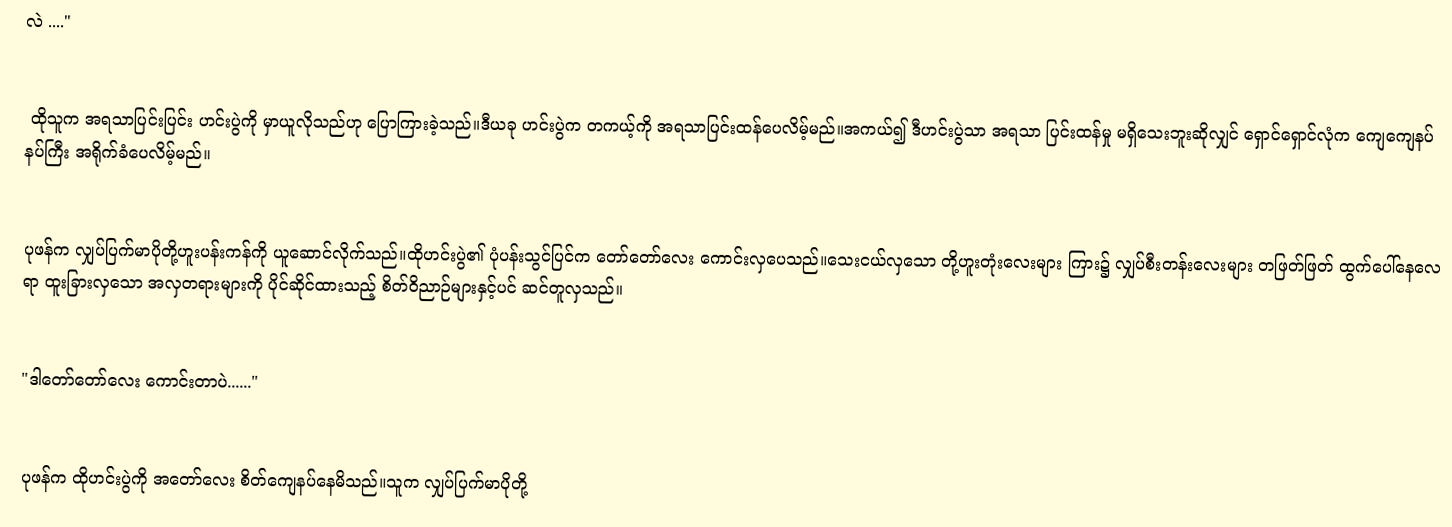လဲ ...."


 ထိုသူက အရသာပြင်းပြင်း ဟင်းပွဲကို မှာယူလိုသည်ဟု ပြောကြားခဲ့သည်။ဒီယခု ဟင်းပွဲက တကယ့်ကို အရသာပြင်းထန်ပေလိမ့်မည်။အကယ်၍ ဒီဟင်းပွဲသာ အရသာ ပြင်းထန်မှု မရှိသေးဘူးဆိုလျှင် ရှောင်ရှောင်လုံက ကျေကျေနပ်နပ်ကြီး အရိုက်ခံပေလိမ့်မည်။


ပုဖန်က လျှပ်ပြက်မာပိုတို့ဟူးပန်းကန်ကို ယူဆောင်လိုက်သည်။ထိုဟင်းပွဲ၏ ပုံပန်းသွင်ပြင်က တော်တော်လေး ကောင်းလှပေသည်။သေးငယ်လှသော တို့ဟူးတုံးလေးများ ကြား၌ လျှပ်စီးတန်းလေးများ တဖြတ်ဖြတ် ထွက်ပေါ်နေလေရာ ထူးခြားလှသော အလှတရားများကို ပိုင်ဆိုင်ထားသည့် စိတ်ဝိညာဉ်များနှင့်ပင် ဆင်တူလှသည်။


"ဒါတော်တော်လေး ကောင်းတာပဲ......"


ပုဖန်က ထိုဟင်းပွဲကို အတော်လေး စိတ်ကျေနပ်နေမိသည်။သူက လျှပ်ပြက်မာပိုတို့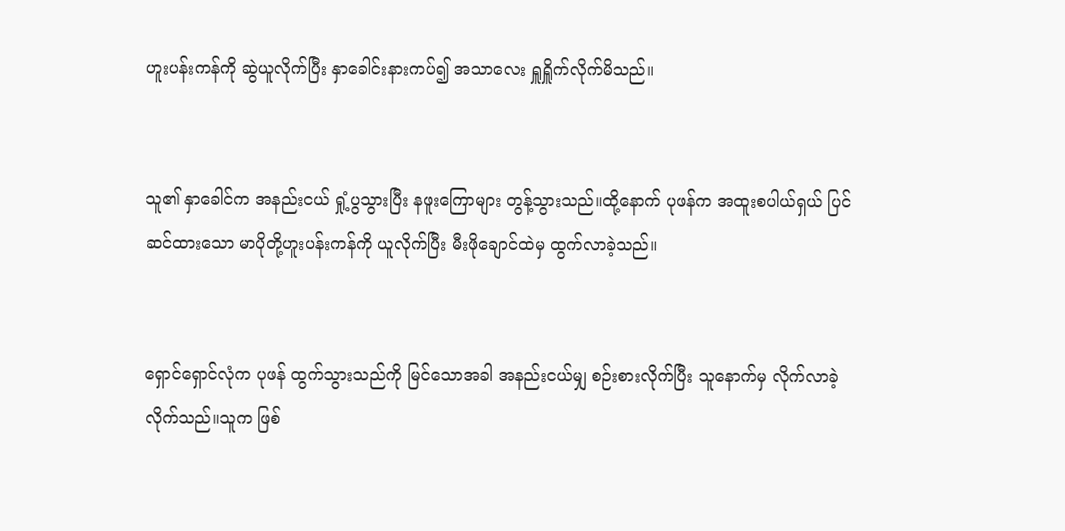ဟူးပန်းကန်ကို ဆွဲယူလိုက်ပြီး နှာခေါင်းနားကပ်၍ အသာလေး ရှူရှိူက်လိုက်မိသည်။


သူ၏ နှာခေါင်က အနည်းငယ် ရှုံ့ပွသွားပြီး နဖူးကြောများ တွန့်သွားသည်။ထို့နောက် ပုဖန်က အထူးစပါယ်ရှယ် ပြင်ဆင်ထားသော မာပိုတို့ဟူးပန်းကန်ကို ယူလိုက်ပြီး မီးဖိုချောင်ထဲမှ ထွက်လာခဲ့သည်။


ရှောင်ရှောင်လုံက ပုဖန် ထွက်သွားသည်ကို မြင်သောအခါ အနည်းငယ်မျှ စဉ်းစားလိုက်ပြီး သူနောက်မှ လိုက်လာခဲ့လိုက်သည်။သူက ဖြစ်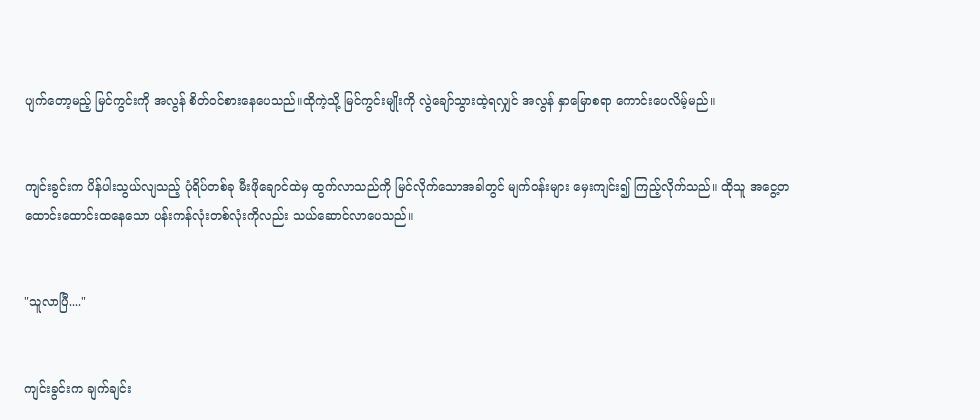ပျက်တော့မည့် မြင်ကွင်းကို အလွန် စိတ်ဝင်စားနေပေသည်။ထိုကဲ့သို့ မြင်ကွင်းမျိုးကို လွဲချော်သွားထဲ့ရလျှင် အလွန် နှာမြောစရာ ကောင်းပေလိမ့်မည်။


ကျင်းခွင်းက ပိန်ပါးသွယ်လျသည့် ပုံရိပ်တစ်ခု မီးဖိုချောင်ထဲမှ ထွက်လာသည်ကို မြင်လိုက်သောအခါတွင် မျက်ဝန်းများ မှေးကျင်း၍ ကြည့်လိုက်သည်။ ထိုသူ အငွေ့တထောင်းထောင်းထနေသော ပန်းကန်လုံးတစ်လုံးကိုလည်း သယ်ဆောင်လာပေသည်။


"သူလာပြီ...."


ကျင်းခွင်းက ချက်ချင်း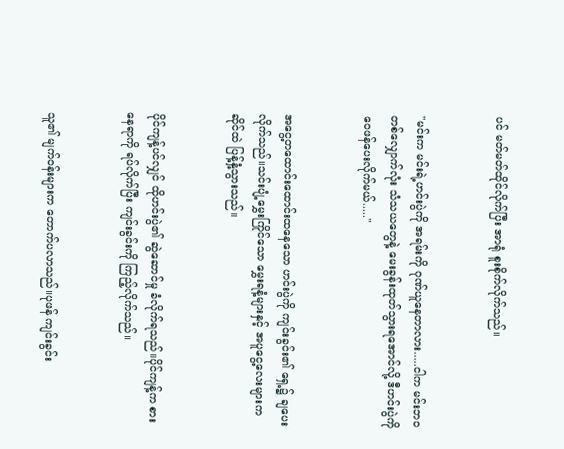ပင် မတ်မတ်ထိုင်လိုက်ပြီး အာရုံ စူးစိုက်လိုက်သည်။


"မင်းက မင်းရဲ့ဟင်းပွဲကို အရမ်းကို ဂုဏ်ယူနေတာလား.....ငါက မင်းဘဝတစ်လျှောက်လုံး သံသယတွေနဲ့ မေးခွန်းထုတ်သွားရအောင်လို့ ဒီဟင်းပွဲကို ဝေဖန်ပေးလိုက်မယ်....."


အငွေ့တထောင်းထောင်းထနေသော ဟင်းပွဲကို ကျင်းခွင်း၏ ရှေ့၌ ချပေးလိုက်သည်။သင်းပျံ့မွှေးကြိုင်သော မွှေးရနံ့များနှင့် အပူငွေ့လေးများက ဆိုင်ထဲ ပြန့်နှံ့သွားသည်။


ပိုင်ကျန့်ပင်လျှင် ထိုဟင်းပွဲ၏ ဆွဲဆောင်မှု ခံလိုက်ရသည်။ပိုင်ကျန့်က စားနေရာကို ရပ်လိုက်ပြီး ကျင်းခွင်းကို ကြည့်လိုက်သည်။


သူ၏ မျက်ဝန်းများက တောက်ပလာသည်။ပုဖန် ကျင်းခွင်း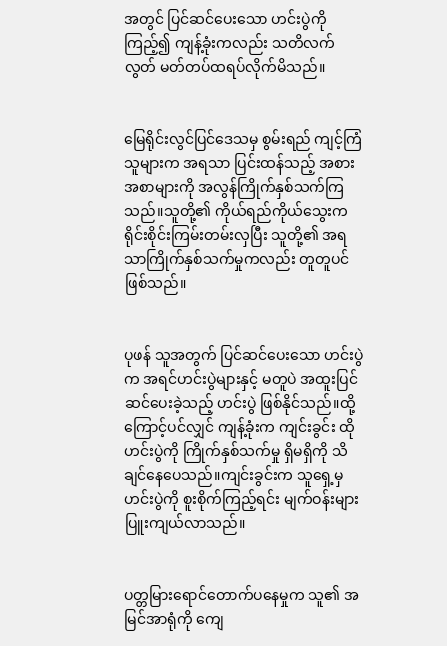အတွင် ပြင်ဆင်ပေးသော ဟင်းပွဲကို ကြည့်၍ ကျန့်ခုံးကလည်း သတိလက်လွတ် မတ်တပ်ထရပ်လိုက်မိသည်။


မြေရိုင်းလွင်ပြင်ဒေသမှ စွမ်းရည် ကျင့်ကြံသူများက အရသာ ပြင်းထန်သည့် အစားအစာများကို အလွန်ကြိုက်နှစ်သက်ကြသည်။သူတို့၏ ကိုယ်ရည်ကိုယ်သွေးက ရိုင်းစိုင်းကြမ်းတမ်းလှပြီး သူတို့၏ အရသာကြိုက်နှစ်သက်မှုကလည်း တူတူပင် ဖြစ်သည်။


ပုဖန် သူအတွက် ပြင်ဆင်ပေးသော ဟင်းပွဲက အရင်ဟင်းပွဲများနှင့် မတူပဲ အထူးပြင်ဆင်ပေးခဲ့သည့် ဟင်းပွဲ ဖြစ်နိုင်သည်။ထို့ကြောင့်ပင်လျှင် ကျန့်ခုံးက ကျင်းခွင်း ထိုဟင်းပွဲကို ကြိုက်နှစ်သက်မှု ရှိမရှိကို သိချင်နေပေသည်။ကျင်းခွင်းက သူရှေ့မှ ဟင်းပွဲကို စူးစိုက်ကြည့်ရင်း မျက်ဝန်းများ ပြူးကျယ်လာသည်။


ပတ္တမြားရောင်တောက်ပနေမှုက သူ၏ အမြင်အာရုံကို ကျေ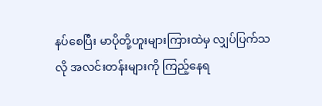နပ်စေပြီး မာပိုတို့ဟူးများကြားထဲမှ လျှပ်ပြက်သလို အလင်းတန်းများကို ကြည့်နေရ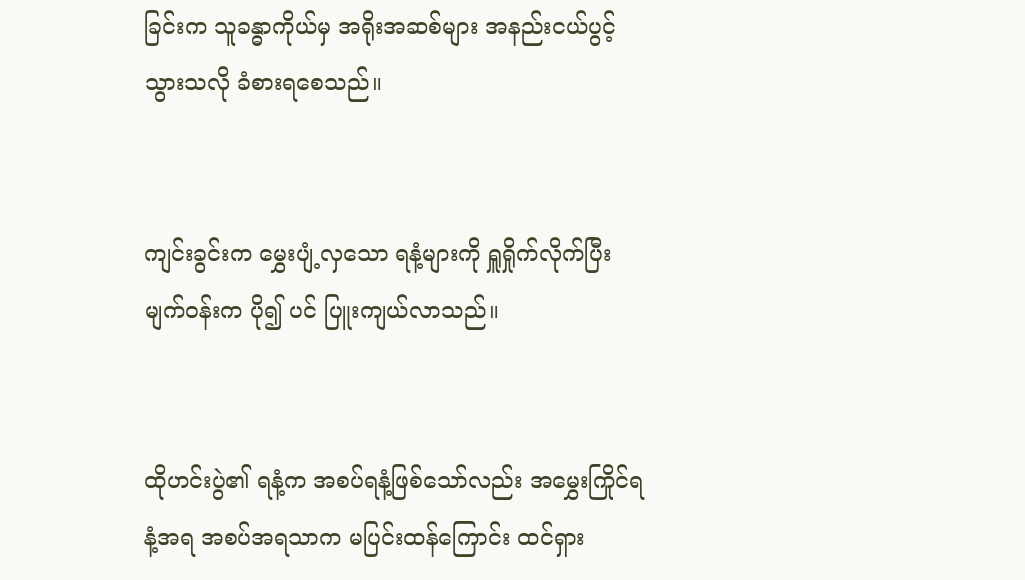ခြင်းက သူခန္ဓာကိုယ်မှ အရိုးအဆစ်များ အနည်းငယ်ပွင့်သွားသလို ခံစားရစေသည်။


ကျင်းခွင်းက မွှေးပျံ့လှသော ရနံ့များကို ရှူရှိုက်လိုက်ပြီး မျက်ဝန်းက ပို၍ ပင် ပြူးကျယ်လာသည်။


ထိုဟင်းပွဲ၏ ရနံ့က အစပ်ရနံ့ဖြစ်သော်လည်း အမွှေးကြိုင်ရနံ့အရ အစပ်အရသာက မပြင်းထန်ကြောင်း ထင်ရှား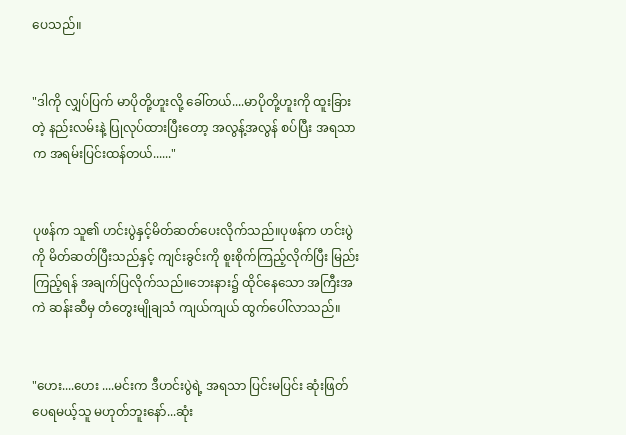ပေသည်။


"ဒါကို လျှပ်ပြက် မာပိုတို့ဟူးလို့ ခေါ်တယ်....မာပိုတို့ဟူးကို ထူးခြားတဲ့ နည်းလမ်းနဲ့ ပြုလုပ်ထားပြီးတော့ အလွန့်အလွန် စပ်ပြီး အရသာက အရမ်းပြင်းထန်တယ်......"


ပုဖန်က သူ၏ ဟင်းပွဲနှင့်မိတ်ဆတ်ပေးလိုက်သည်။ပုဖန်က ဟင်းပွဲကို မိတ်ဆတ်ပြီးသည်နှင့် ကျင်းခွင်းကို စူးစိုက်ကြည့်လိုက်ပြီး မြည်းကြည့်ရန် အချက်ပြလိုက်သည်။ဘေးနား၌ ထိုင်နေသော အကြီးအကဲ ဆန်းဆီမှ တံတွေးမျိုချသံ ကျယ်ကျယ် ထွက်ပေါ်လာသည်။


"ဟေး....ဟေး ....မင်းက ဒီဟင်းပွဲရဲ့ အရသာ ပြင်းမပြင်း ဆုံးဖြတ်ပေရမယ့်သူ မဟုတ်ဘူးနော်...ဆုံး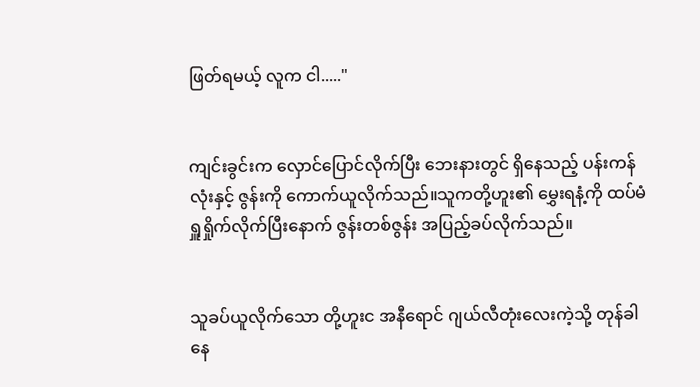ဖြတ်ရမယ့် လူက ငါ....."


ကျင်းခွင်းက လှောင်ပြောင်လိုက်ပြီး ဘေးနားတွင် ရှိနေသည့် ပန်းကန်လုံးနှင့် ဇွန်းကို ကောက်ယူလိုက်သည်။သူကတို့ဟူး၏ မွှေးရနံ့ကို ထပ်မံ ရှူရှိုက်လိုက်ပြီးနောက် ဇွန်းတစ်ဇွန်း အပြည့်ခပ်လိုက်သည်။


သူခပ်ယူလိုက်သော တို့ဟူးင အနီရောင် ဂျယ်လီတုံးလေးကဲ့သို့ တုန်ခါနေ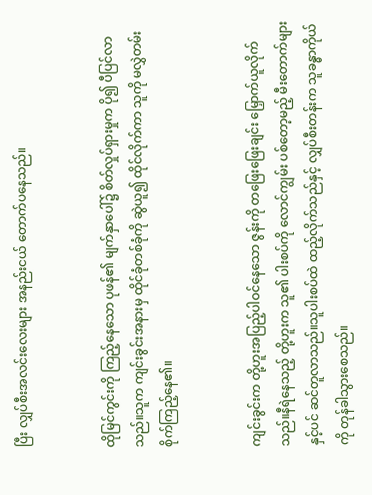ပြီး လျှပ်စီးအလင်းလေးများ အနည်းငယ် တောက်ပနေသည်။


ထိုမြင်ကွင်းကို ကြည့်နေသော ပုဖန်၏ မျက်နှာပေါ်၌ စိတ်လှုပ်ရှားမှုက ပို၍ ပီပြင်လာသည်။သူက ကျင်းခွင်းအနားမှ ထိုင်ခုံတစ်ခုံကို ဆွဲယူ၍ ထိုင်လိုက်ကာ သူကို မလွှဲတမ်း စိုက်ကြည့်နေ၏။


ကျင်းခွင်းက တို့ဟူးအပြည့်ပါဝင်နေသော ဇွန်းကို တဖြေးဖြေးချင်း မြှောက်ယူလိုက်သည်။နီရဲနေသည့် တို့ဟူးက သူ၏ ပါးစပ်ကို လောင်ကျွမ်း ပစ်တော့မည့် မီးတောက်များနှင့်ပင် ဆင်တူလာသည်။သူပါးစပ်ထဲ ထည့်လိုက်သည်နှင့် လျှပ်စီးတန်းက သူခန္ဓာကိုယ်ကို တုန်ခါသွားစေသည်။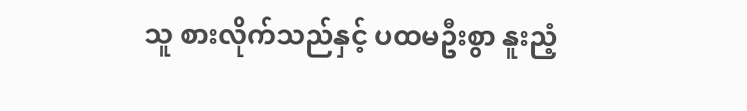သူ စားလိုက်သည်နှင့် ပထမဦးစွာ နူးညံ့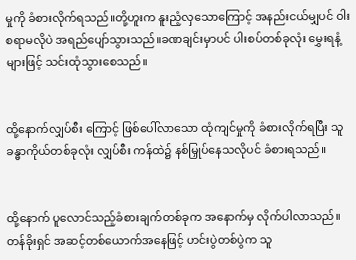မှုကို ခံစားလိုက်ရသည်။တို့ဟူးက နူးညံ့လှသောကြောင့် အနည်းငယ်မျှပင် ဝါးစရာမလိုပဲ အရည်ပျော်သွားသည်။ခဏချင်းမှာပင် ပါးစပ်တစ်ခုလုံး မွှေးရနံ့များဖြင့် သင်းထုံသွားစေသည်။


ထို့နောက်လျှပ်စီး ကြောင့် ဖြစ်ပေါ်လာသော ထုံကျင်မှုကို ခံစားလိုက်ရပြီး သူခန္ဓာကိုယ်တစ်ခုလုံး လျှပ်စီး ကန်ထဲ၌ နစ်မြှုပ်နေသလိုပင် ခံစားရသည်။


ထို့နောက် ပူလောင်သည့်ခံစားချက်တစ်ခုက အနောက်မှ လိုက်ပါလာသည်။တန်ခိုးရှင် အဆင့်တစ်ယောက်အနေဖြင့် ဟင်းပွဲတစ်ပွဲက သူ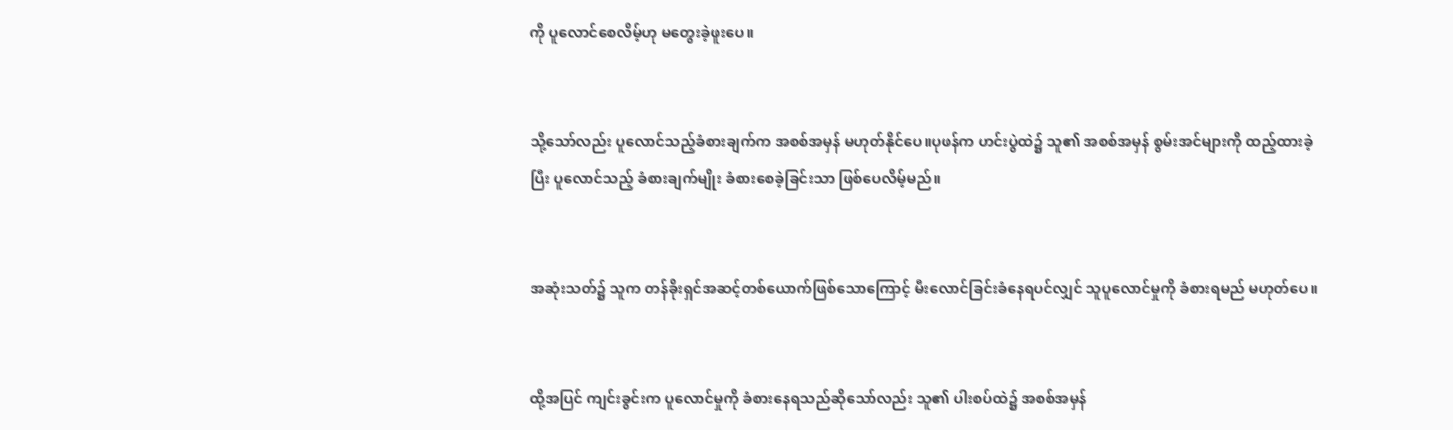ကို ပူလောင်စေလိမ့်ဟု မတွေးခဲ့ဖူးပေ။


သို့သော်လည်း ပူလောင်သည့်ခံစားချက်က အစစ်အမှန် မဟုတ်နိုင်ပေ။ပုဖန်က ဟင်းပွဲထဲ၌ သူ၏ အစစ်အမှန် စွမ်းအင်များကို ထည့်ထားခဲ့ပြီး ပူလောင်သည့် ခံစားချက်မျိုး ခံစားစေခဲ့ခြင်းသာ ဖြစ်ပေလိမ့်မည်။


အဆုံးသတ်၌ သူက တန်ခိုးရှင်အဆင့်တစ်ယောက်ဖြစ်သောကြောင့် မီးလောင်ခြင်းခံနေရပင်လျှင် သူပူလောင်မှုကို ခံစားရမည် မဟုတ်ပေ။


ထို့အပြင် ကျင်းခွင်းက ပူလောင်မှုကို ခံစားနေရသည်ဆိုသော်လည်း သူ၏ ပါးစပ်ထဲ၌ အစစ်အမှန်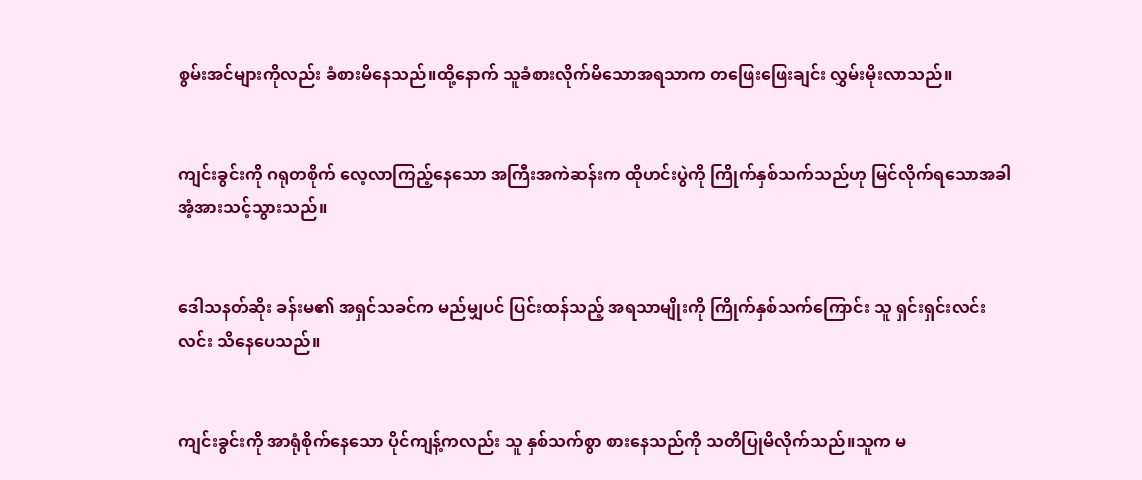စွမ်းအင်များကိုလည်း ခံစားမိနေသည်။ထို့နောက် သူခံစားလိုက်မိသောအရသာက တဖြေးဖြေးချင်း လွှမ်းမိုးလာသည်။


ကျင်းခွင်းကို ဂရုတစိုက် လေ့လာကြည့်နေသော အကြီးအကဲဆန်းက ထိုဟင်းပွဲကို ကြိုက်နှစ်သက်သည်ဟု မြင်လိုက်ရသောအခါ အံ့အားသင့်သွားသည်။


ဒေါသနတ်ဆိုး ခန်းမ၏ အရှင်သခင်က မည်မျှပင် ပြင်းထန်သည့် အရသာမျိုးကို ကြိုက်နှစ်သက်ကြောင်း သူ ရှင်းရှင်းလင်းလင်း သိနေပေသည်။


ကျင်းခွင်းကို အာရုံစိုက်နေသော ပိုင်ကျန့်ကလည်း သူ နှစ်သက်စွာ စားနေသည်ကို သတိပြုမိလိုက်သည်။သူက မ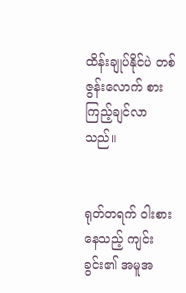ထိန်းချုပ်နိုင်ပဲ တစ်ဇွန်းလောက် စားကြည့်ချင်လာသည်။


ရုတ်တရက် ဝါးစားနေသည့် ကျင်းခွင်း၏ အမူအ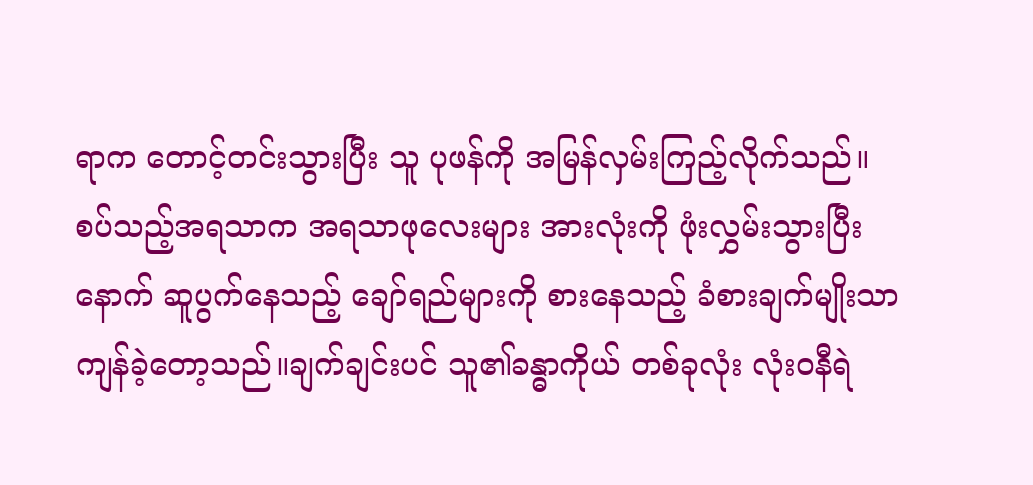ရာက တောင့်တင်းသွားပြီး သူ ပုဖန်ကို အမြန်လှမ်းကြည့်လိုက်သည်။စပ်သည့်အရသာက အရသာဖုလေးများ အားလုံးကို ဖုံးလွှမ်းသွားပြီးနောက် ဆူပွက်နေသည့် ချော်ရည်များကို စားနေသည့် ခံစားချက်မျိုးသာ ကျန်ခဲ့တော့သည်။ချက်ချင်းပင် သူ၏ခန္ဓာကိုယ် တစ်ခုလုံး လုံးဝနီရဲ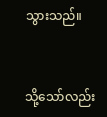သွားသည်။


သို့သော်လည်း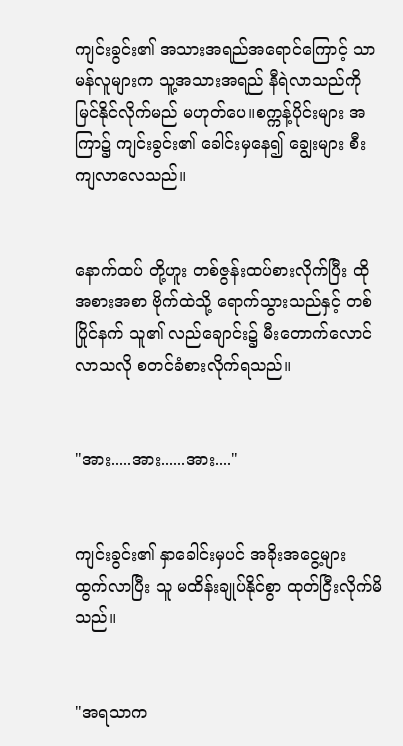ကျင်းခွင်း၏ အသားအရည်အရောင်ကြောင့် သာမန်လူများက သူ့အသားအရည် နီရဲလာသည်ကို မြင်နိုင်လိုက်မည် မဟုတ်ပေ။စက္ကန့်ပိုင်းများ အကြာ၌ ကျင်းခွင်း၏ ခေါင်းမှနေ၍ ချွေးများ စီးကျလာလေသည်။


နောက်ထပ် တို့ဟူး တစ်ဇွန်းထပ်စားလိုက်ပြီး ထိုအစားအစာ ဗိုက်ထဲသို့ ရောက်သွားသည်နှင့် တစ်ပြိုင်နက် သူ၏ လည်ချောင်း၌ မီးတောက်လောင်လာသလို စတင်ခံစားလိုက်ရသည်။


"အား.....အား......အား...."


ကျင်းခွင်း၏ နှာခေါင်းမှပင် အခိုးအငွေ့များ ထွက်လာပြီး သူ မထိန်းချုပ်နိုင်စွာ ထုတ်ငြီးလိုက်မိသည်။


"အရသာက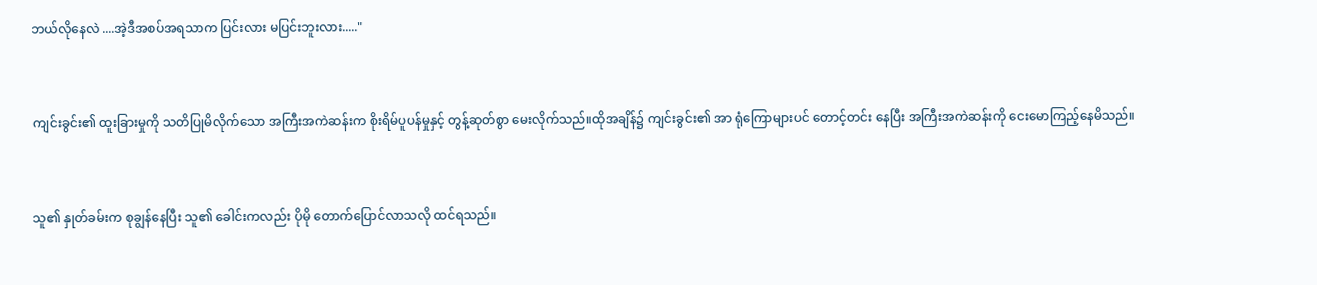ဘယ်လိုနေလဲ ....အဲ့ဒီအစပ်အရသာက ပြင်းလား မပြင်းဘူးလား....."


ကျင်းခွင်း၏ ထူးခြားမှုကို သတိပြုမိလိုက်သော အကြီးအကဲဆန်းက စိုးရိမ်ပူပန်မှုနှင့် တွန့်ဆုတ်စွာ မေးလိုက်သည်။ထိုအချိန်၌ ကျင်းခွင်း၏ အာ ရုံကြောများပင် တောင့်တင်း နေပြီး အကြီးအကဲဆန်းကို ငေးမောကြည့်နေမိသည်။


သူ၏ နှုတ်ခမ်းက စုချွန်နေပြီး သူ၏ ခေါင်းကလည်း ပိုမို တောက်ပြောင်လာသလို ထင်ရသည်။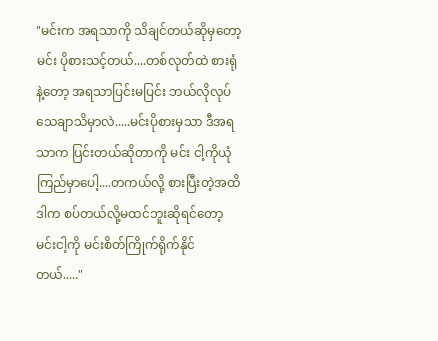"မင်းက အရသာကို သိချင်တယ်ဆိုမှတော့ မင်း ပိုစားသင့်တယ်....တစ်လုတ်ထဲ စားရုံနဲ့တော့ အရသာပြင်းမပြင်း ဘယ်လိုလုပ် သေချာသိမှာလဲ.....မင်းပိုစားမှသာ ဒီအရသာက ပြင်းတယ်ဆိုတာကို မင်း ငါ့ကိုယုံကြည်မှာပေါ့....တကယ်လို့ စားပြီးတဲ့အထိ ဒါက စပ်တယ်လို့မထင်ဘူးဆိုရင်တော့ မင်းငါ့ကို မင်းစိတ်ကြိုက်ရိုက်နိုင်တယ်....."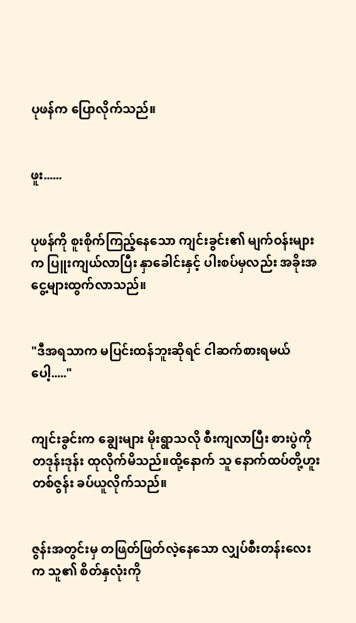ပုဖန်က ပြောလိုက်သည်။


ဖူး......


ပုဖန်ကို စူးစိုက်ကြည့်နေသော ကျင်းခွင်း၏ မျက်ဝန်းများက ပြူးကျယ်လာပြီး နှာခေါင်းနှင့် ပါးစပ်မှလည်း အခိုးအငွေ့များထွက်လာသည်။


"ဒီအရသာက မပြင်းထန်ဘူးဆိုရင် ငါဆက်စားရမယ်ပေါ့....."


ကျင်းခွင်းက ချွေးများ မိုးရွာသလို စီးကျလာပြီး စားပွဲကို တဒုန်းဒုန်း ထုလိုက်မိသည်။ထို့နောက် သူ နောက်ထပ်တို့ဟူးတစ်ဇွန်း ခပ်ယူလိုက်သည်။


ဇွန်းအတွင်းမှ တဖြတ်ဖြတ်လဲ့နေသော လျှပ်စီးတန်းလေးက သူ၏ စိတ်နှလုံးကို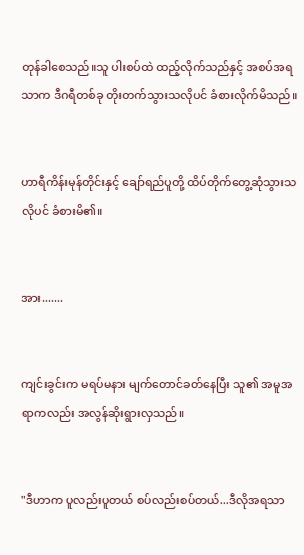တုန်ခါစေသည်။သူ ပါးစပ်ထဲ ထည့်လိုက်သည်နှင့် အစပ်အရသာက ဒီဂရီတစ်ခု တိုးတက်သွားသလိုပင် ခံစားလိုက်မိသည်။


ဟာရီကိန်းမုန်တိုင်းနှင့် ချော်ရည်ပူတို့ ထိပ်တိုက်တွေ့ဆုံသွားသလိုပင် ခံစားမိ၏။


အား.......


ကျင်းခွင်းက မရပ်မနား မျက်တောင်ခတ်နေပြီး သူ၏ အမူအရာကလည်း အလွန်ဆိုးရွားလှသည်။


"ဒီဟာက ပူလည်းပူတယ် စပ်လည်းစပ်တယ်...ဒီလိုအရသာ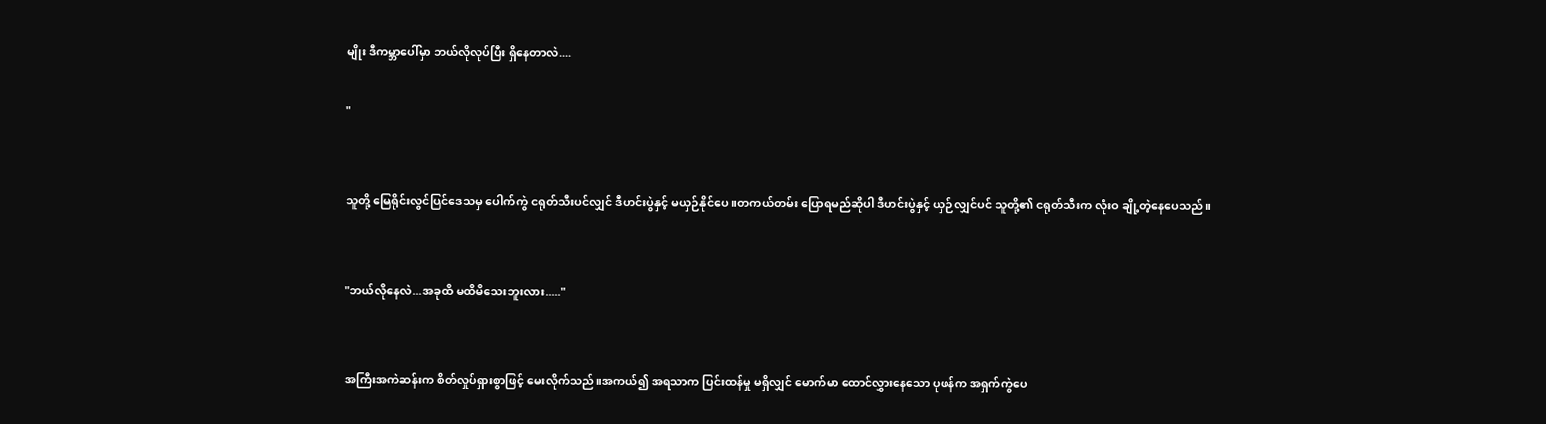မျိုး ဒီကမ္ဘာပေါ်မှာ ဘယ်လိုလုပ်ပြီး ရှိနေတာလဲ....

"


သူတို့ မြေရိုင်းလွင်ပြင်ဒေသမှ ပေါက်ကွဲ ငရုတ်သီးပင်လျှင် ဒီဟင်းပွဲနှင့် မယှဉ်နိုင်ပေ။တကယ်တမ်း ပြောရမည်ဆိုပါ ဒီဟင်းပွဲနှင့် ယှဉ်လျှင်ပင် သူတို့၏ ငရုတ်သီးက လုံးဝ ချို့တဲ့နေပေသည်။


"ဘယ်လိုနေလဲ...အခုထိ မထိမိသေးဘူးလား....."


အကြီးအကဲဆန်းက စိတ်လှုပ်ရှားစွာဖြင့် မေးလိုက်သည်။အကယ်၍ အရသာက ပြင်းထန်မှု မရှိလျှင် မောက်မာ ထောင်လွှားနေသော ပုဖန်က အရှက်ကွဲပေ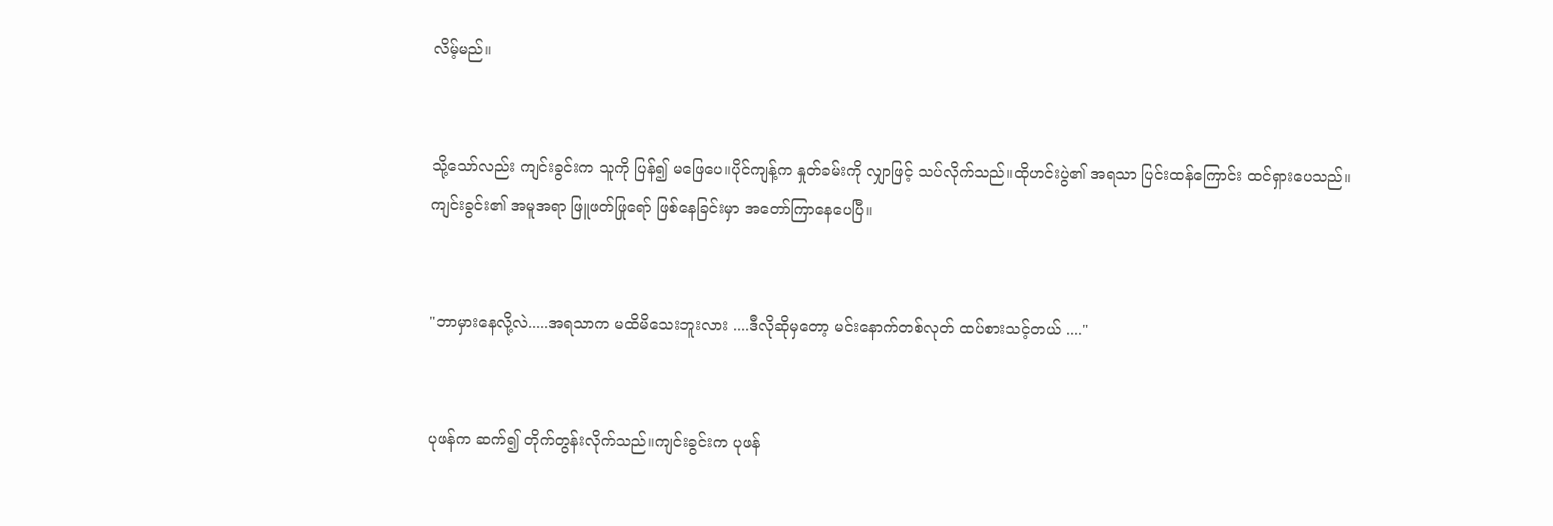လိမ့်မည်။


သို့သော်လည်း ကျင်းခွင်းက သူကို ပြန်၍ မဖြေပေ။ပိုင်ကျန့်က နှုတ်ခမ်းကို လျှာဖြင့် သပ်လိုက်သည်။ထိုဟင်းပွဲ၏ အရသာ ပြင်းထန်ကြောင်း ထင်ရှားပေသည်။ကျင်းခွင်း၏ အမူအရာ ဖြူဖတ်ဖြုရော် ဖြစ်နေခြင်းမှာ အတော်ကြာနေပေပြီ။


"ဘာမှားနေလို့လဲ.....အရသာက မထိမိသေးဘူးလား ....ဒီလိုဆိုမှတော့ မင်းနောက်တစ်လုတ် ထပ်စားသင့်တယ် ...."


ပုဖန်က ဆက်၍ တိုက်တွန်းလိုက်သည်။ကျင်းခွင်းက ပုဖန်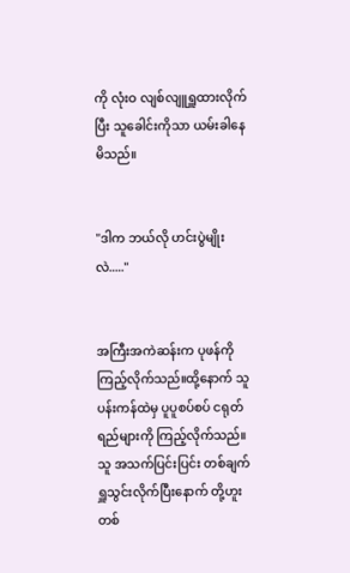ကို လုံးဝ လျစ်လျူရှူထားလိုက်ပြီး သူခေါင်းကိုသာ ယမ်းခါနေမိသည်။


"ဒါက ဘယ်လို ဟင်းပွဲမျိုးလဲ....."


အကြီးအကဲဆန်းက ပုဖန်ကို ကြည့်လိုက်သည်။ထို့နောက် သူ ပန်းကန်ထဲမှ ပူပူစပ်စပ် ငရုတ်ရည်များကို ကြည့်လိုက်သည်။သူ အသက်ပြင်းပြင်း တစ်ချက်ရှူသွင်းလိုက်ပြီးနောက် တို့ဟူးတစ်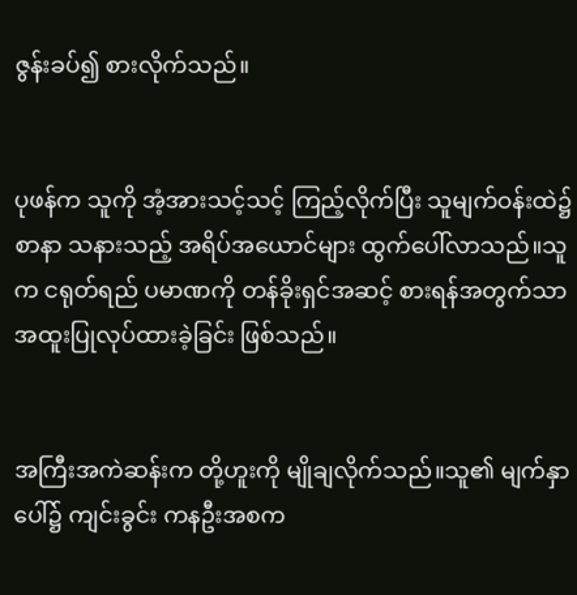ဇွန်းခပ်၍ စားလိုက်သည်။


ပုဖန်က သူကို အံ့အားသင့်သင့် ကြည့်လိုက်ပြီး သူမျက်ဝန်းထဲ၌ စာနာ သနားသည့် အရိပ်အယောင်များ ထွက်ပေါ်လာသည်။သူက ငရုတ်ရည် ပမာဏကို တန်ခိုးရှင်အဆင့် စားရန်အတွက်သာ အထူးပြုလုပ်ထားခဲ့ခြင်း ဖြစ်သည်။


အကြီးအကဲဆန်းက တို့ဟူးကို မျိုချလိုက်သည်။သူ၏ မျက်နှာပေါ်၌ ကျင်းခွင်း ကနဦးအစက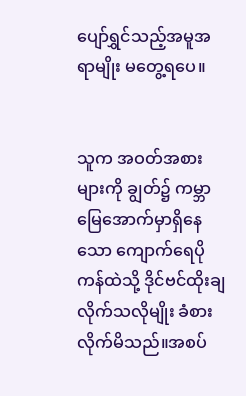ပျော်ရွှင်သည့်အမူအရာမျိုး မတွေ့ရပေ။


သူက အဝတ်အစားများကို ချွတ်၌ ကမ္ဘာမြေအောက်မှာရှိနေသော ကျောက်ရေပို ကန်ထဲသို့ ဒိုင်ဗင်ထိုးချလိုက်သလိုမျိုး ခံစားလိုက်မိသည်။အစပ်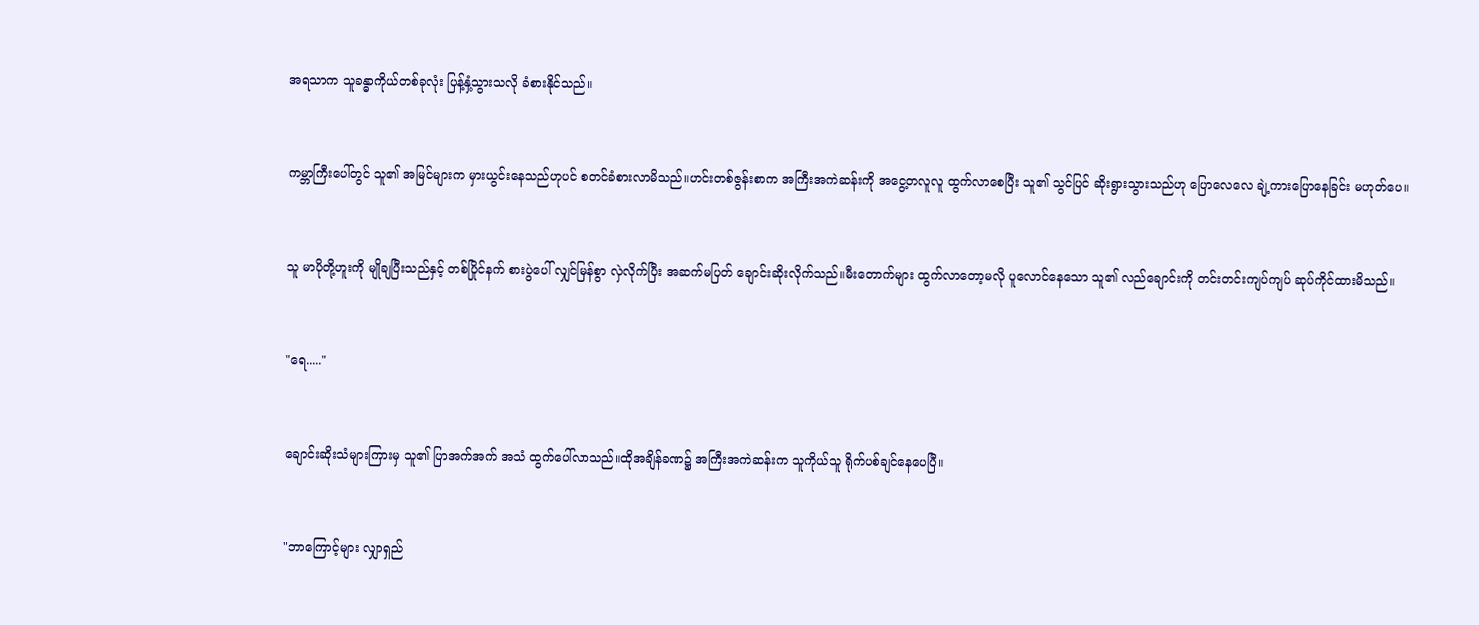အရသာက သူခန္ဓာကိုယ်တစ်ခုလုံး ပြန့်နှံ့သွားသလို ခံစားနိုင်သည်။


ကမ္ဘာကြီးပေါ်တွင် သူ၏ အမြင်များက မှားယွင်းနေသည်ဟုပင် စတင်ခံစားလာမိသည်။ဟင်းတစ်ဇွန်းစာက အကြီးအကဲဆန်းကို အငွေ့တလူလူ ထွက်လာစေပြီး သူ၏ သွင်ပြင် ဆိုးရွားသွားသည်ဟု ပြောလေလေ ချဲ့ကားပြောနေခြင်း မဟုတ်ပေ။


သူ မာပိုတို့ဟူးကို မျိုချပြီးသည်နှင့် တစ်ပြိုင်နက် စားပွဲပေါ် လျှင်မြန်စွာ လှဲလိုက်ပြီး အဆက်မပြတ် ချောင်းဆိုးလိုက်သည်။မီးတောက်များ ထွက်လာတော့မလို ပူလောင်နေသော သူ၏ လည်ချောင်းကို တင်းတင်းကျပ်ကျပ် ဆုပ်ကိုင်ထားမိသည်။


"ရေ....."


ချောင်းဆိုးသံများကြားမှ သူ၏ ပြာအက်အက် အသံ ထွက်ပေါ်လာသည်။ထိုအချိန်ခဏ၌ အကြီးအကဲဆန်းက သူကိုယ်သူ ရိုက်ပစ်ချင်နေပေပြီ။


"ဘာကြောင့်များ လျှာရှည်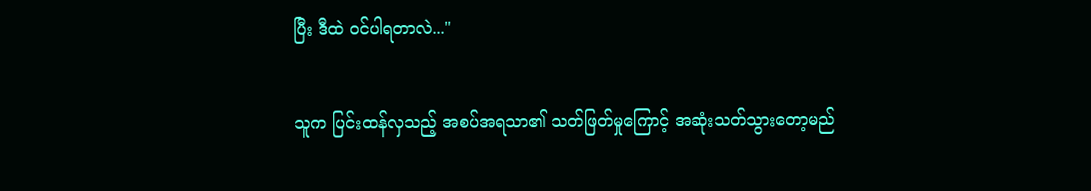ပြီး ဒီထဲ ဝင်ပါရတာလဲ..."


သူက ပြင်းထန်လှသည့် အစပ်အရသာ၏ သတ်ဖြတ်မှုကြောင့် အဆုံးသတ်သွားတော့မည်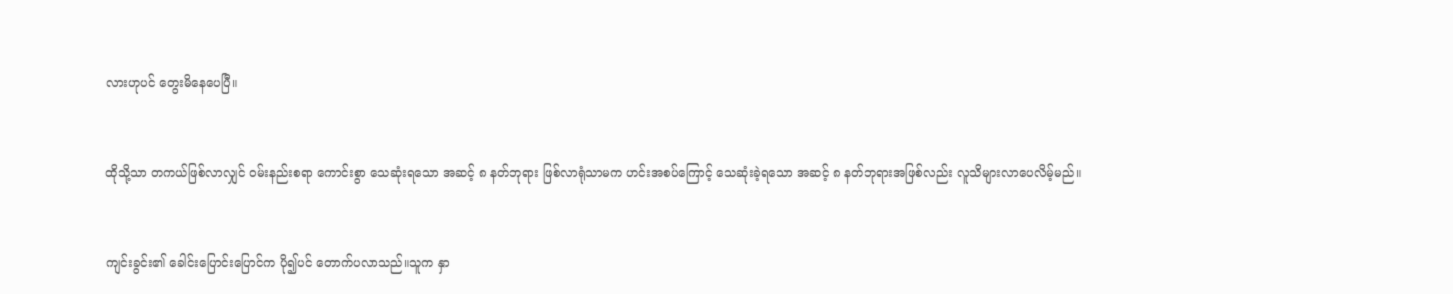လားဟုပင် တွေးမိနေပေပြီ။


ထိုသို့သာ တကယ်ဖြစ်လာလျှင် ဝမ်းနည်းစရာ ကောင်းစွာ သေဆုံးရသော အဆင့် ၈ နတ်ဘုရား ဖြစ်လာရုံသာမက ဟင်းအစပ်ကြောင့် သေဆုံးခဲ့ရသော အဆင့် ၈ နတ်ဘုရားအဖြစ်လည်း လူသိများလာပေလိမ့်မည်။


ကျင်းခွင်း၏ ခေါင်းပြောင်းပြောင်က ပို၍ပင် တောက်ပလာသည်။သူက နှာ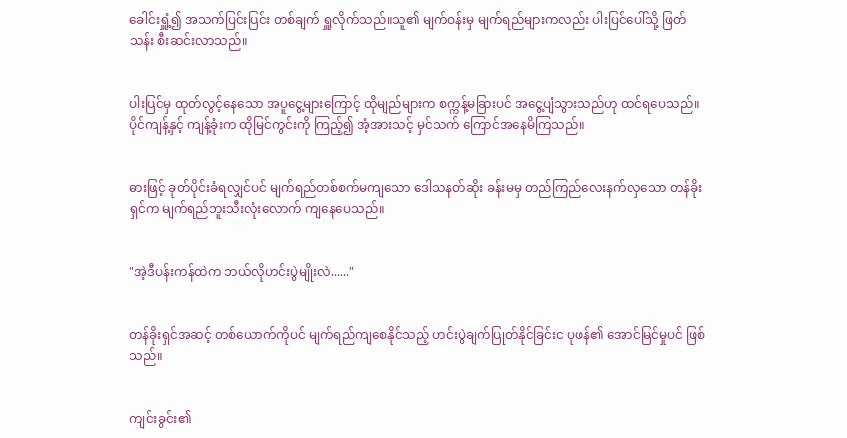ခေါင်းရှူံ့၍ အသက်ပြင်းပြင်း တစ်ချက် ရှူလိုက်သည်။သူ၏ မျက်ဝန်းမှ မျက်ရည်များကလည်း ပါးပြင်ပေါ်သို့ ဖြတ်သန်း စီးဆင်းလာသည်။


ပါးပြင်မှ ထုတ်လွင့်နေသော အပူငွေ့များကြောင့် ထိုမျည်များက စက္ကန့်မခြားပင် အငွေ့ပျံသွားသည်ဟု ထင်ရပေသည်။ပိုင်ကျန့်နှင့် ကျန့်ခုံးက ထိုမြင်ကွင်းကို ကြည့်၍ အံ့အားသင့် မှင်သက် ကြောင်အနေမိကြသည်။


ဓားဖြင့် ခုတ်ပိုင်းခံရလျှင်ပင် မျက်ရည်တစ်စက်မကျသော ဒေါသနတ်ဆိုး ခန်းမမှ တည်ကြည်လေးနက်လှသော တန်ခိုးရှင်က မျက်ရည်ဘူးသီးလုံးလောက် ကျနေပေသည်။


"အဲ့ဒီပန်းကန်ထဲက ဘယ်လိုဟင်းပွဲမျိုးလဲ......"


တန်ခိုးရှင်အဆင့် တစ်ယောက်ကိုပင် မျက်ရည်ကျစေနိုင်သည့် ဟင်းပွဲချက်ပြုတ်နိုင်ခြင်းင ပုဖန်၏ အောင်မြင်မှုပင် ဖြစ်သည်။


ကျင်းခွင်း၏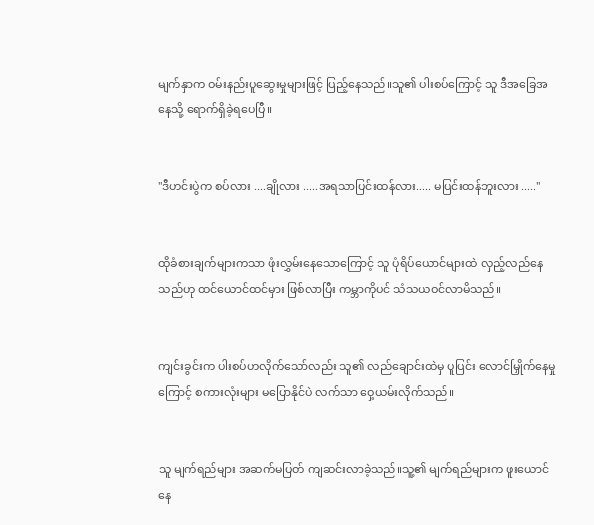မျက်နှာက ဝမ်းနည်းပူဆွေးမှုများဖြင့် ပြည့်နေသည်။သူ၏ ပါးစပ်ကြောင့် သူ ဒီအခြေအနေသို့ ရောက်ရှိခဲ့ရပေပြီ။


"ဒီဟင်းပွဲက စပ်လား ....ချိုလား .....အရသာပြင်းထန်လား..... မပြင်းထန်ဘူးလား ....."


ထိုခံစားချက်များကသာ ဖုံးလွှမ်းနေသောကြောင့် သူ ပုံရိပ်ယောင်များထဲ လှည့်လည်နေသည်ဟု ထင်ယောင်ထင်မှား ဖြစ်လာပြီး ကမ္ဘာကိုပင် သံသယဝင်လာမိသည်။


ကျင်းခွင်းက ပါးစပ်ဟလိုက်သော်လည်း သူ၏ လည်ချောင်းထဲမှ ပူပြင်း လောင်မြှိုက်နေမှုကြောင့် စကားလုံးများ မပြောနိုင်ပဲ လက်သာ ဝှေ့ယမ်းလိုက်သည်။


သူ မျက်ရည်များ အဆက်မပြတ် ကျဆင်းလာခဲ့သည်။သူ့၏ မျက်ရည်များက ဖူးယောင်နေ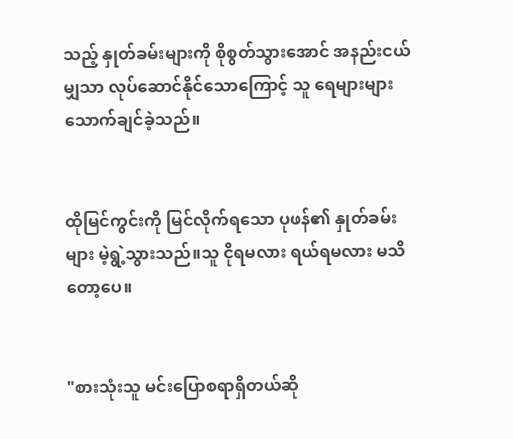သည့် နှုတ်ခမ်းများကို စိုစွတ်သွားအောင် အနည်းငယ်မျှသာ လုပ်ဆောင်နိုင်သောကြောင့် သူ ရေများများ သောက်ချင်ခဲ့သည်။


ထိုမြင်ကွင်းကို မြင်လိုက်ရသော ပုဖန်၏ နှုတ်ခမ်းများ မဲ့ရွဲ့သွားသည်။သူ ငိုရမလား ရယ်ရမလား မသိတော့ပေ။


"စားသုံးသူ မင်းပြောစရာရှိတယ်ဆို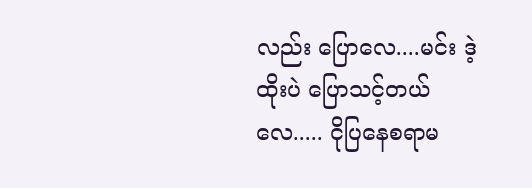လည်း ပြောလေ....မင်း ဒဲ့ထိုးပဲ ပြောသင့်တယ်လေ..... ငိုပြနေစရာမ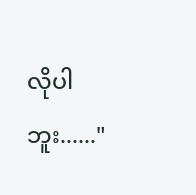လိုပါဘူး......"